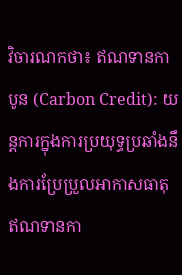វិចារណកថា៖ ឥណទានកាបូន (Carbon Credit): យន្តការក្នុងការប្រយុទ្ធប្រឆាំងនឹងការប្រែប្រួលអាកាសធាតុ
ឥណទានកា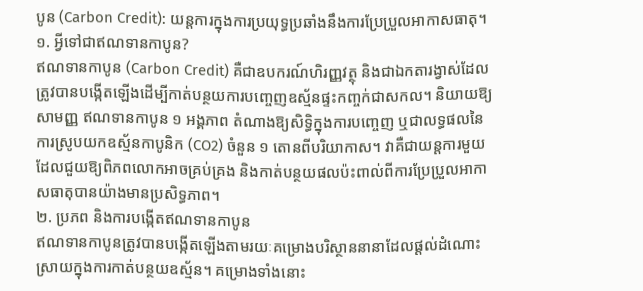បូន (Carbon Credit): យន្តការក្នុងការប្រយុទ្ធប្រឆាំងនឹងការប្រែប្រួលអាកាសធាតុ។
១. អ្វីទៅជាឥណទានកាបូន?
ឥណទានកាបូន (Carbon Credit) គឺជាឧបករណ៍ហិរញ្ញវត្ថុ និងជាឯកតារង្វាស់ដែលត្រូវបានបង្កើតឡើងដើម្បីកាត់បន្ថយការបញ្ចេញឧស្ម័នផ្ទះកញ្ចក់ជាសកល។ និយាយឱ្យសាមញ្ញ ឥណទានកាបូន ១ អង្គភាព តំណាងឱ្យសិទ្ធិក្នុងការបញ្ចេញ ឬជាលទ្ធផលនៃការស្រូបយកឧស្ម័នកាបូនិក (CO2) ចំនួន ១ តោនពីបរិយាកាស។ វាគឺជាយន្តការមួយដែលជួយឱ្យពិភពលោកអាចគ្រប់គ្រង និងកាត់បន្ថយផលប៉ះពាល់ពីការប្រែប្រួលអាកាសធាតុបានយ៉ាងមានប្រសិទ្ធភាព។
២. ប្រភព និងការបង្កើតឥណទានកាបូន
ឥណទានកាបូនត្រូវបានបង្កើតឡើងតាមរយៈគម្រោងបរិស្ថាននានាដែលផ្តល់ដំណោះស្រាយក្នុងការកាត់បន្ថយឧស្ម័ន។ គម្រោងទាំងនោះ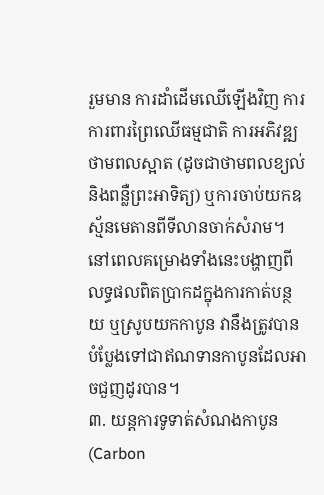រួមមាន ការដាំដើមឈើឡើងវិញ ការការពារព្រៃឈើធម្មជាតិ ការអភិវឌ្ឍថាមពលស្អាត (ដូចជាថាមពលខ្យល់ និងពន្លឺព្រះអាទិត្យ) ឬការចាប់យកឧស្ម័នមេតានពីទីលានចាក់សំរាម។ នៅពេលគម្រោងទាំងនេះបង្ហាញពីលទ្ធផលពិតប្រាកដក្នុងការកាត់បន្ថយ ឬស្រូបយកកាបូន វានឹងត្រូវបានបំប្លែងទៅជាឥណទានកាបូនដែលអាចជួញដូរបាន។
៣. យន្តការទូទាត់សំណងកាបូន (Carbon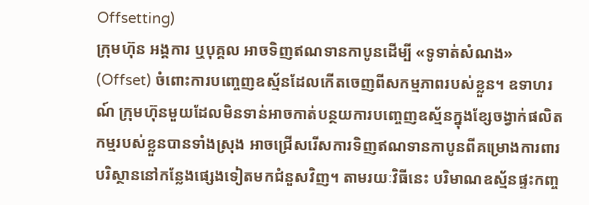Offsetting)
ក្រុមហ៊ុន អង្គការ ឬបុគ្គល អាចទិញឥណទានកាបូនដើម្បី «ទូទាត់សំណង» (Offset) ចំពោះការបញ្ចេញឧស្ម័នដែលកើតចេញពីសកម្មភាពរបស់ខ្លួន។ ឧទាហរណ៍ ក្រុមហ៊ុនមួយដែលមិនទាន់អាចកាត់បន្ថយការបញ្ចេញឧស្ម័នក្នុងខ្សែចង្វាក់ផលិតកម្មរបស់ខ្លួនបានទាំងស្រុង អាចជ្រើសរើសការទិញឥណទានកាបូនពីគម្រោងការពារបរិស្ថាននៅកន្លែងផ្សេងទៀតមកជំនួសវិញ។ តាមរយៈវិធីនេះ បរិមាណឧស្ម័នផ្ទះកញ្ច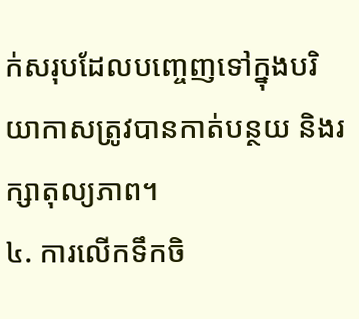ក់សរុបដែលបញ្ចេញទៅក្នុងបរិយាកាសត្រូវបានកាត់បន្ថយ និងរក្សាតុល្យភាព។
៤. ការលើកទឹកចិ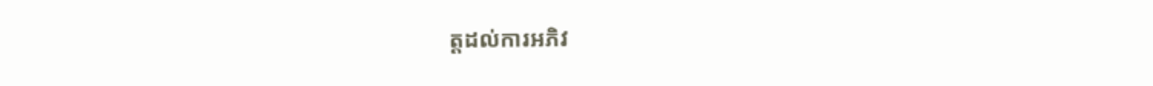ត្តដល់ការអភិវ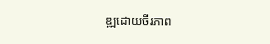ឌ្ឍដោយចីរភាព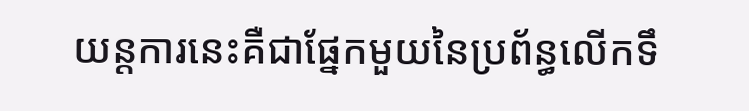យន្តការនេះគឺជាផ្នែកមួយនៃប្រព័ន្ធលើកទឹ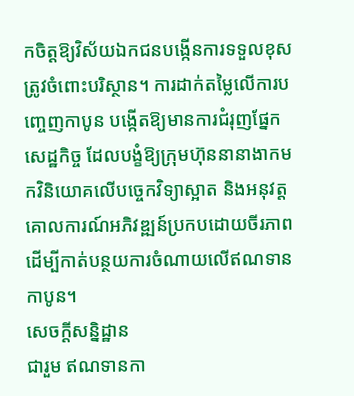កចិត្តឱ្យវិស័យឯកជនបង្កើនការទទួលខុសត្រូវចំពោះបរិស្ថាន។ ការដាក់តម្លៃលើការបញ្ចេញកាបូន បង្កើតឱ្យមានការជំរុញផ្នែកសេដ្ឋកិច្ច ដែលបង្ខំឱ្យក្រុមហ៊ុននានាងាកមកវិនិយោគលើបច្ចេកវិទ្យាស្អាត និងអនុវត្តគោលការណ៍អភិវឌ្ឍន៍ប្រកបដោយចីរភាព ដើម្បីកាត់បន្ថយការចំណាយលើឥណទានកាបូន។
សេចក្តីសន្និដ្ឋាន
ជារួម ឥណទានកា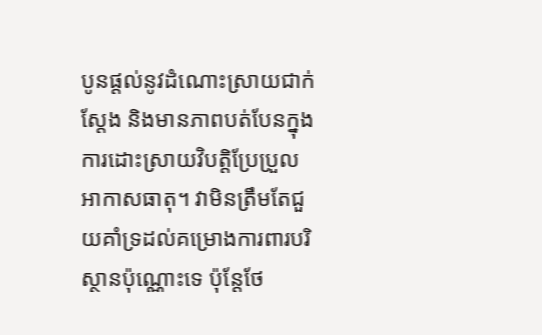បូនផ្តល់នូវដំណោះស្រាយជាក់ស្តែង និងមានភាពបត់បែនក្នុងការដោះស្រាយវិបត្តិប្រែប្រួលអាកាសធាតុ។ វាមិនត្រឹមតែជួយគាំទ្រដល់គម្រោងការពារបរិស្ថានប៉ុណ្ណោះទេ ប៉ុន្តែថែ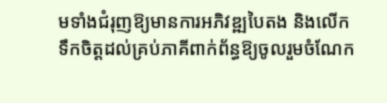មទាំងជំរុញឱ្យមានការអភិវឌ្ឍបៃតង និងលើកទឹកចិត្តដល់គ្រប់ភាគីពាក់ព័ន្ធឱ្យចូលរួមចំណែក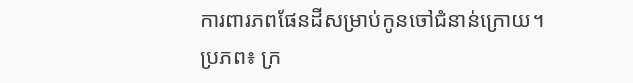ការពារភពផែនដីសម្រាប់កូនចៅជំនាន់ក្រោយ។
ប្រភព៖ ក្រ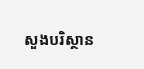សួងបរិស្ថាន